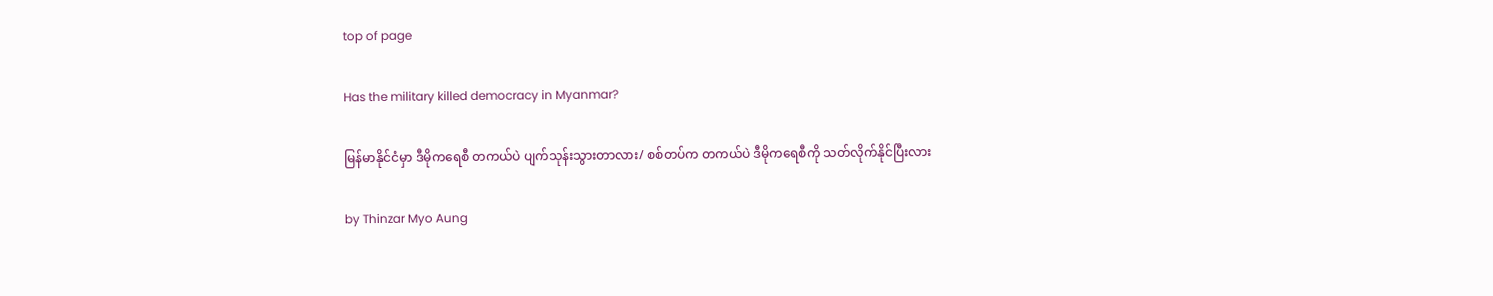top of page

Has the military killed democracy in Myanmar?

မြန်မာနိုင်ငံမှာ ဒီမိုကရေစီ တကယ်ပဲ ပျက်သုန်းသွားတာလား/ စစ်တပ်က တကယ်ပဲ ဒီမိုကရေစီကို သတ်လိုက်နိုင်ပြီးလား

by Thinzar Myo Aung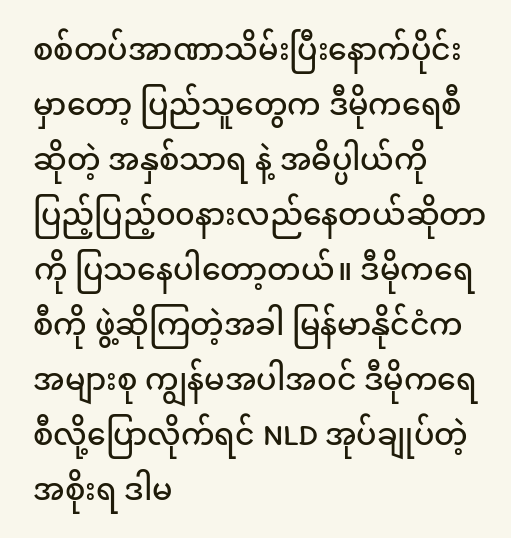စစ်တပ်အာဏာသိမ်းပြီးနောက်ပိုင်းမှာတော့ ပြည်သူတွေက ဒီမိုကရေစီဆိုတဲ့ အနှစ်သာရ နဲ့ အဓိပ္ပါယ်ကို ပြည့်ပြည့်၀၀နားလည်နေတယ်ဆိုတာကို ပြသနေပါတော့တယ်။ ဒီမိုကရေစီကို ဖွဲ့ဆိုကြတဲ့အခါ မြန်မာနိုင်ငံက အများစု ကျွန်မအပါအ၀င် ဒီမိုကရေစီလို့ပြောလိုက်ရင် NLD အုပ်ချုပ်တဲ့ အစိုးရ ဒါမ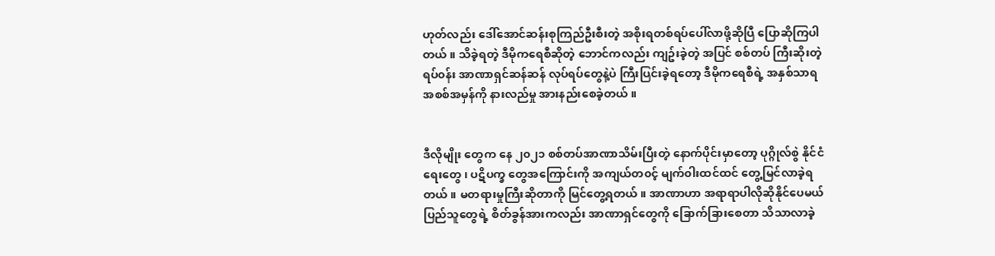ဟုတ်လည်း ဒေါ်အောင်ဆန်းစုကြည်ဦးစီးတဲ့ အစိုးရတစ်ရပ်ပေါ်လာဖို့ဆိုပြီ ပြောဆိုကြပါတယ်။ သိခဲ့ရတဲ့ ဒီမိုကရေစီဆိုတဲ့ ဘောင်ကလည်း ကျဥ်းခဲ့တဲ့ အပြင် စစ်တပ် ကြီးဆိုးတဲ့ ရပ်၀န်း အာဏာရှင်ဆန်ဆန် လုပ်ရပ်တွေနဲ့ပဲ ကြီးပြင်းခဲ့ရတော့ ဒီမိုကရေစီရဲ့ အနှစ်သာရ အစစ်အမှန်ကို နားလည်မှု အားနည်းစေခဲ့တယ်။


ဒီလိုမျိုး တွေက နေ ၂၀၂၁ စစ်တပ်အာဏာသိမ်းပြီးတဲ့ နောက်ပိုင်းမှာတော့ ပုဂ္ဂိုလ်စွဲ နိုင်ငံရေးတွေ၊ ပဋိပက္ခ တွေအကြောင်းကို အကျယ်တ၀င့် မျက်၀ါးထင်ထင် တွေ့မြင်လာခဲ့ရတယ်။ မတရားမှုကြီးဆိုတာကို မြင်တွေ့ရတယ်။ အာဏာဟာ အရာရာပါလိုဆိုနိုင်ပေမယ် ပြည်သူတွေရဲ့ စိတ်ခွန်အားကလည်း အာဏာရှင်တွေကို ခြောက်ခြားစေတာ သိသာလာခဲ့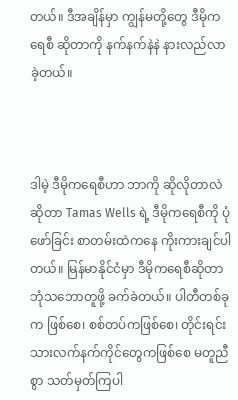တယ်။ ဒီအချိန်မှာ ကျွန်မတို့တွေ ဒီမိုကရေစီ ဆိုတာကို နက်နက်နဲနဲ နားလည်လာခဲ့တယ်။



ဒါမဲ့ ဒီမိုကရေစီဟာ ဘာကို ဆိုလိုတာလဲဆိုတာ Tamas Wells ရဲ့ ဒီမိုကရေစီကို ပုံဖော်ခြင်း စာတမ်းထဲကနေ ကိုးကားချင်ပါတယ်။ မြန်မာနိုင်ငံမှာ ဒီမိုကရေစီဆိုတာ ဘုံသဘောတူဖို့ ခက်ခဲတယ်။ ပါတီတစ်ခုက ဖြစ်စေ၊ စစ်တပ်ကဖြစ်စေ၊ တိုင်းရင်းသားလက်နက်ကိုင်တွေကဖြစ်စေ မတူညီစွာ သတ်မှတ်ကြပါ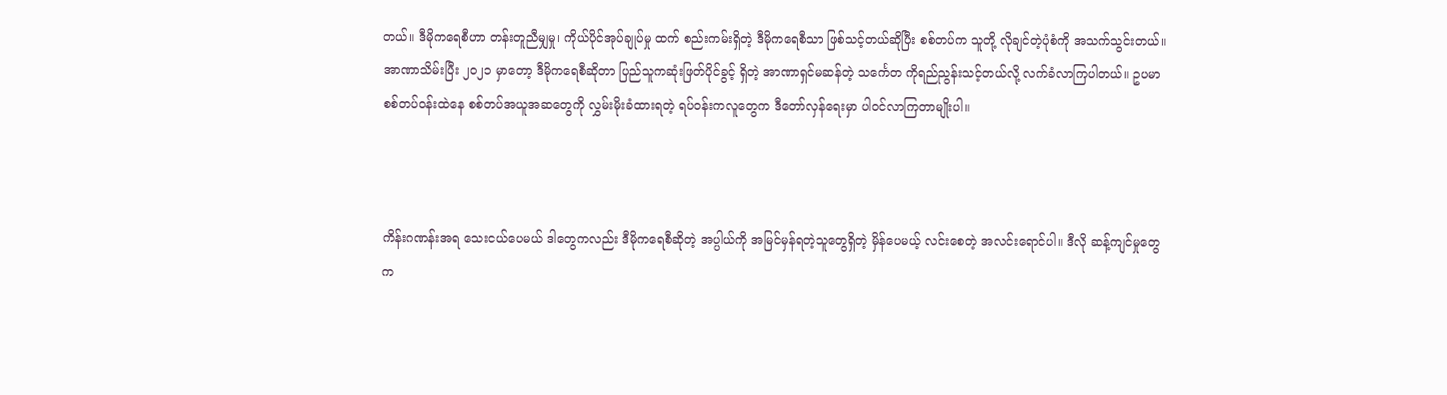တယ်။ ဒီမိုကရေစီဟာ တန်းတူညီမျှမှု၊ ကိုယ်ပိုင်အုပ်ချုပ်မှု ထက် စည်းကမ်းရှိတဲ့ ဒီမိုကရေစီသာ ဖြစ်သင့်တယ်ဆိုပြီး စစ်တပ်က သူတို့ လိုချင်တဲ့ပုံစံကို အသက်သွင်းတယ်။ အာဏာသိမ်းပြီး ၂၀၂၁ မှာတော့ ဒီမိုကရေစီဆိုတာ ပြည်သူကဆုံးဖြတ်ပိုင်ခွင့် ရှိတဲ့ အာဏာရှင်မဆန်တဲ့ သင်္ကေတ ကိုရည်ညွန်းသင့်တယ်လို့ လက်ခံလာကြပါတယ်။ ဥပမာ စစ်တပ်၀န်းထဲနေ စစ်တပ်အယူအဆတွေကို လွှမ်းမိုးခံထားရတဲ့ ရပ်၀န်းကလူတွေက ဒီတော်လှန်ရေးမှာ ပါ၀င်လာကြတာမျိုးပါ။



ကိန်းဂဏန်းအရ သေးငယ်ပေမယ် ဒါတွေကလည်း ဒီမိုကရေစီဆိုတဲ့ အပ္ပါယ်ကို အမြင်မှန်ရတဲ့သူတွေရှိတဲ့ မှိန်ပေမယ့် လင်းစေတဲ့ အလင်းရောင်ပါ။ ဒီလို ဆန့်ကျင်မှုတွေက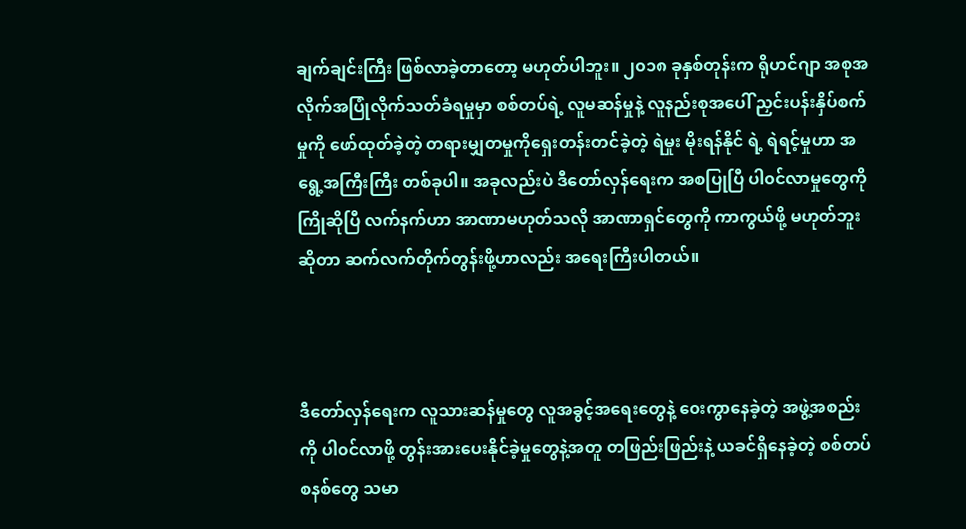ချက်ချင်းကြီး ဖြစ်လာခဲ့တာတော့ မဟုတ်ပါဘူး။ ၂၀၁၈ ခုနှစ်တုန်းက ရိုဟင်ဂျာ အစုအလိုက်အပြုံလိုက်သတ်ခံရမှုမှာ စစ်တပ်ရဲ့ လူမဆန်မှုနဲ့ လူနည်းစုအပေါ် ညှင်းပန်းနှိပ်စက်မှုကို ဖော်ထုတ်ခဲ့တဲ့ တရားမျှတမှုကိုရှေးတန်းတင်ခဲ့တဲ့ ရဲမှုး မိုးရန်နိုင် ရဲ့ ရဲရင့်မှုဟာ အရွေ့အကြီးကြီး တစ်ခုပါ။ အခုလည်းပဲ ဒီတော်လှန်ရေးက အစပြုပြီ ပါ၀င်လာမှုတွေကို ကြိုဆိုပြီ လက်နက်ဟာ အာဏာမဟုတ်သလို အာဏာရှင်တွေကို ကာကွယ်ဖို့ မဟုတ်ဘူးဆိုတာ ဆက်လက်တိုက်တွန်းဖို့ဟာလည်း အရေးကြီးပါတယ်။



ဒီတော်လှန်ရေးက လူသားဆန်မှုတွေ လူအခွင့်အရေးတွေနဲ့ ၀ေးကွာနေခဲ့တဲ့ အဖွဲ့အစည်းကို ပါ၀င်လာဖို့ တွန်းအားပေးနိုင်ခဲ့မှုတွေနဲ့အတူ တဖြည်းဖြည်းနဲ့ ယခင်ရှိနေခဲ့တဲ့ စစ်တပ် စနစ်တွေ သမာ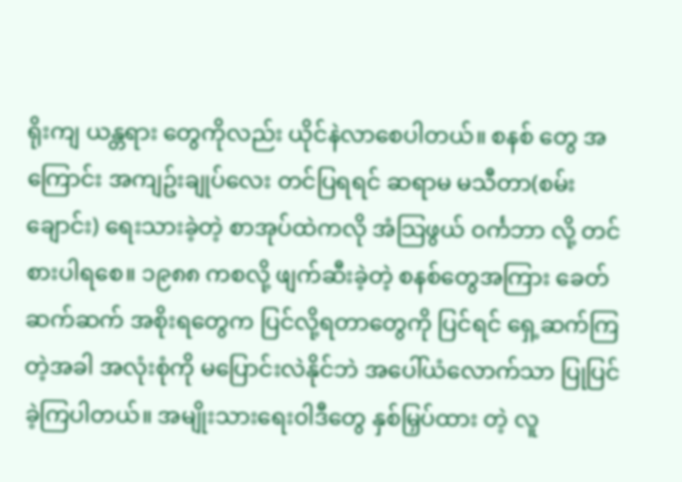ရိုးကျ ယန္တရား တွေကိုလည်း ယိုင်နဲလာစေပါတယ်။ စနစ် တွေ အကြောင်း အကျဥ်းချုပ်လေး တင်ပြရရင် ဆရာမ မသီတာ(စမ်းချောင်း) ရေးသားခဲ့တဲ့ စာအုပ်ထဲကလို အံသြဖွယ် ဝင်္ကဘာ လို့ တင်စားပါရစေ။ ၁၉၈၈ ကစလို့ ဖျက်ဆီးခဲ့တဲ့ စနစ်တွေအကြား ခေတ်ဆက်ဆက် အစိုးရတွေက ပြင်လို့ရတာတွေကို ပြင်ရင် ရှေ့ဆက်ကြတဲ့အခါ အလုံးစုံကို မပြောင်းလဲနိုင်ဘဲ အပေါ်ယံလောက်သာ ပြုပြင်ခဲ့ကြပါတယ်။ အမျိုးသားရေး၀ါဒီတွေ နှစ်မြှပ်ထား တဲ့ လူ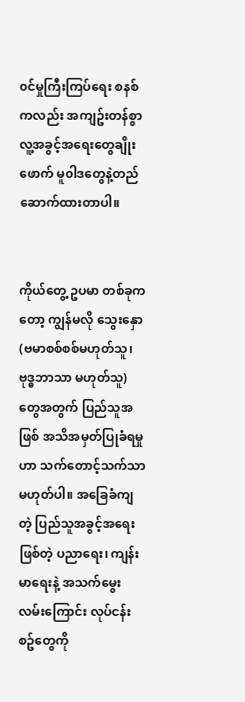၀င်မှုကြီးကြပ်ရေး စနစ်ကလည်း အကျဥ်းတန်စွာ လူ့အခွင့်အရေးတွေချိုးဖောက် မူ၀ါဒတွေနဲ့တည်ဆောက်ထားတာပါ။


ကိုယ်တွေ့ ဥပမာ တစ်ခုကတော့ ကျွန်မလို သွေးနှော (ဗမာစစ်စစ်မဟုတ်သူ၊ ဗုဒ္ဓဘာသာ မဟုတ်သူ) တွေအတွက် ပြည်သူအဖြစ် အသိအမှတ်ပြုခံရမှုဟာ သက်တောင့်သက်သာမဟုတ်ပါ။ အခြေခံကျတဲ့ ပြည်သူအခွင့်အရေးဖြစ်တဲ့ ပညာရေး၊ ကျန်းမာရေးနဲ့ အသက်မွေးလမ်းကြောင်း လုပ်ငန်းစဥ်တွေကို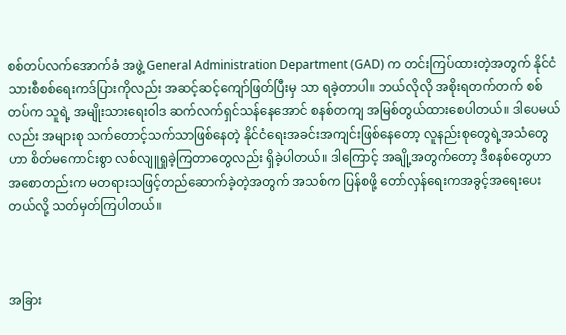စစ်တပ်လက်အောက်ခံ အဖွဲ့ General Administration Department (GAD) က တင်းကြပ်ထားတဲ့အတွက် နိုင်ငံသားစီစစ်ရေးကဒ်ပြားကိုလည်း အဆင့်ဆင့်ကျော်ဖြတ်ပြီးမှ သာ ရခဲ့တာပါ။ ဘယ်လိုလို အစိုးရတက်တက် စစ်တပ်က သူရဲ့ အမျိုးသားရေး၀ါဒ ဆက်လက်ရှင်သန်နေအောင် စနစ်တကျ အမြစ်တွယ်ထားစေပါတယ်။ ဒါပေမယ်လည်း အများစု သက်တောင့်သက်သာဖြစ်နေတဲ့ နိုင်ငံရေးအခင်းအကျင်းဖြစ်နေတော့ လူနည်းစုတွေရဲ့အသံတွေဟာ စိတ်မကောင်းစွာ လစ်လျူရှုခဲ့ကြတာတွေလည်း ရှိခဲ့ပါတယ်။ ဒါကြောင့် အချို့အတွက်တော့ ဒီစနစ်တွေဟာ အစောတည်းက မတရားသဖြင့်တည်ဆောက်ခဲ့တဲ့အတွက် အသစ်က ပြန်စဖို့ တော်လှန်ရေးကအခွင့်အရေးပေးတယ်လို့ သတ်မှတ်ကြပါတယ်။



အခြား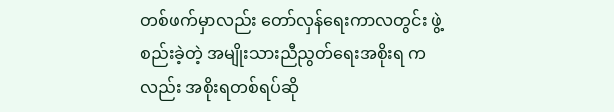တစ်ဖက်မှာလည်း တော်လှန်ရေးကာလတွင်း ဖွဲ့စည်းခဲ့တဲ့ အမျိုးသားညီညွတ်ရေးအစိုးရ ကလည်း အစိုးရတစ်ရပ်ဆို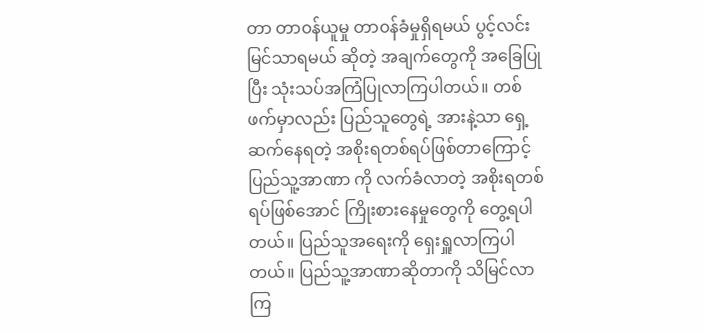တာ တာ၀န်ယူမှု တာ၀န်ခံမှုရှိရမယ် ပွင့်လင်းမြင်သာရမယ် ဆိုတဲ့ အချက်တွေကို အခြေပြုပြီး သုံးသပ်အကြံပြုလာကြပါတယ်။ တစ်ဖက်မှာလည်း ပြည်သူတွေရဲ့ အားနဲ့သာ ရှေ့ဆက်နေရတဲ့ အစိုးရတစ်ရပ်ဖြစ်တာကြောင့် ပြည်သူ့အာဏာ ကို လက်ခံလာတဲ့ အစိုးရတစ်ရပ်ဖြစ်အောင် ကြိုးစားနေမှုတွေကို တွေ့ရပါတယ်။ ပြည်သူအရေးကို ရှေးရှူလာကြပါတယ်။ ပြည်သူ့အာဏာဆိုတာကို သိမြင်လာကြ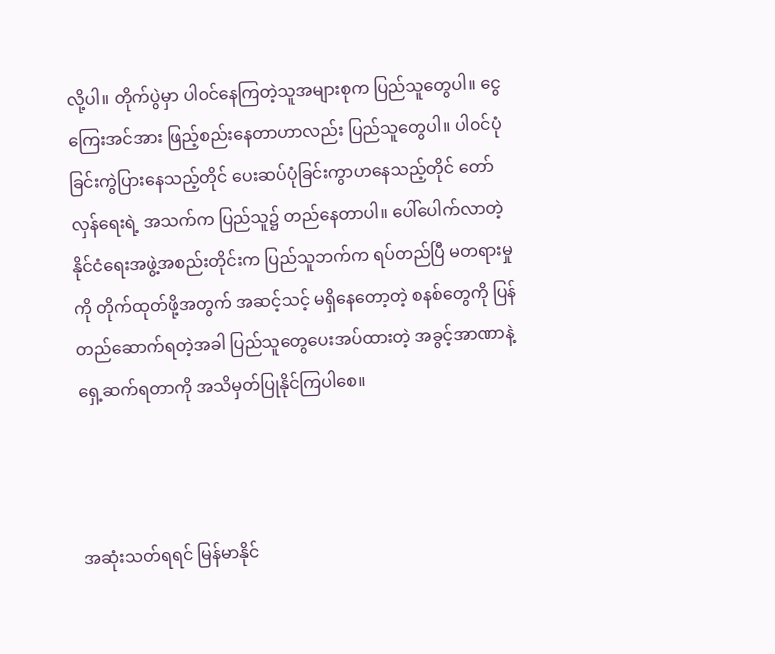လို့ပါ။ တိုက်ပွဲမှာ ပါ၀င်နေကြတဲ့သူအများစုက ပြည်သူတွေပါ။ ငွေကြေးအင်အား ဖြည့်စည်းနေတာဟာလည်း ပြည်သူတွေပါ။ ပါ၀င်ပုံခြင်းကွဲပြားနေသည့်တိုင် ပေးဆပ်ပုံခြင်းကွာဟနေသည့်တိုင် တော်လှန်ရေးရဲ့ အသက်က ပြည်သူ၌ တည်နေတာပါ။ ပေါ်ပေါက်လာတဲ့ နိုင်ငံရေးအဖွဲ့အစည်းတိုင်းက ပြည်သူဘက်က ရပ်တည်ပြီ မတရားမှုကို တိုက်ထုတ်ဖို့အတွက် အဆင့်သင့် မရှိနေတော့တဲ့ စနစ်တွေကို ပြန်တည်ဆောက်ရတဲ့အခါ ပြည်သူတွေပေးအပ်ထားတဲ့ အခွင့်အာဏာနဲ့ ရှေ့ဆက်ရတာကို အသိမှတ်ပြုနိုင်ကြပါစေ။



အဆုံးသတ်ရရင် မြန်မာနိုင်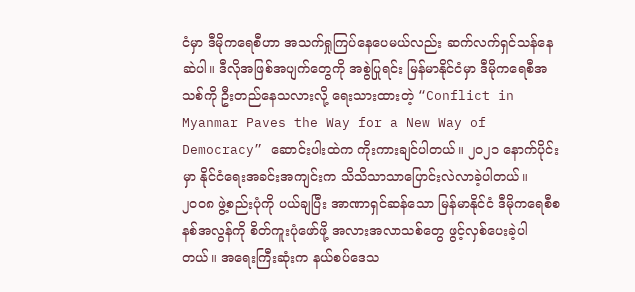ငံမှာ ဒီမိုကရေစီဟာ အသက်ရှုကြပ်နေပေမယ်လည်း ဆက်လက်ရှင်သန်နေဆဲပါ။ ဒီလိုအဖြစ်အပျက်တွေကို အစွဲပြုရင်း မြန်မာနိုင်ငံမှာ ဒီမိုကရေစီအသစ်ကို ဦးတည်နေသလားလို့ ရေးသားထားတဲ့ “Conflict in Myanmar Paves the Way for a New Way of Democracy” ဆောင်းပါးထဲက ကိုးကားချင်ပါတယ်။ ၂၀၂၁ နောက်ပိုင်းမှာ နိုင်ငံရေးအခင်းအကျင်းက သိသိသာသာပြောင်းလဲလာခဲ့ပါတယ်။ ၂၀၀၈ ဖွဲ့စည်းပုံကို ပယ်ချပြီး အာဏာရှင်ဆန်သော မြန်မာနိုင်ငံ ဒီမိုကရေစီစနစ်အလွန်ကို စိတ်ကူးပုံဖော်ဖို့ အလားအလာသစ်တွေ ဖွင့်လှစ်ပေးခဲ့ပါတယ်။ အရေးကြီးဆုံးက နယ်စပ်ဒေသ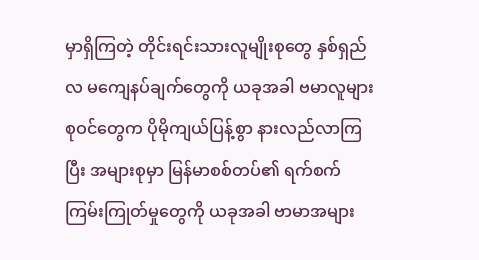မှာရှိကြတဲ့ တိုင်းရင်းသားလူမျိုးစုတွေ နှစ်ရှည်လ မကျေနပ်ချက်တွေကို ယခုအခါ ဗမာလူများစုဝင်တွေက ပိုမိုကျယ်ပြန့်စွာ နားလည်လာကြပြီး အများစုမှာ မြန်မာစစ်တပ်၏ ရက်စက်ကြမ်းကြုတ်မှုတွေကို ယခုအခါ ဗာမာအများ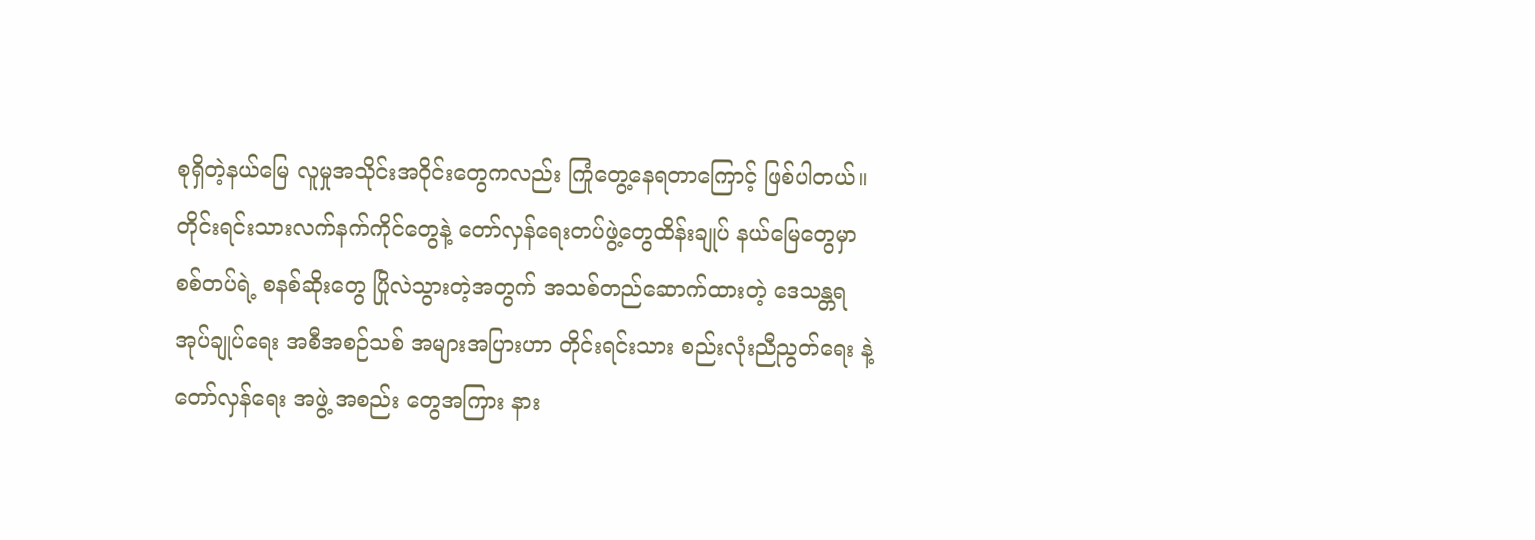စုရှိတဲ့နယ်မြေ လူမှုအသိုင်းအဝိုင်းတွေကလည်း ကြုံတွေ့နေရတာကြောင့် ဖြစ်ပါတယ်။ တိုင်းရင်းသားလက်နက်ကိုင်တွေနဲ့ တော်လှန်ရေးတပ်ဖွဲ့တွေထိန်းချုပ် နယ်မြေတွေမှာ စစ်တပ်ရဲ့ စနစ်ဆိုးတွေ ပြိုလဲသွားတဲ့အတွက် အသစ်တည်ဆောက်ထားတဲ့ ဒေသန္တရ အုပ်ချုပ်ရေး အစီအစဉ်သစ် အများအပြားဟာ တိုင်းရင်းသား စည်းလုံးညီညွတ်ရေး နဲ့ တော်လှန်ရေး အဖွဲ့ အစည်း တွေအကြား နား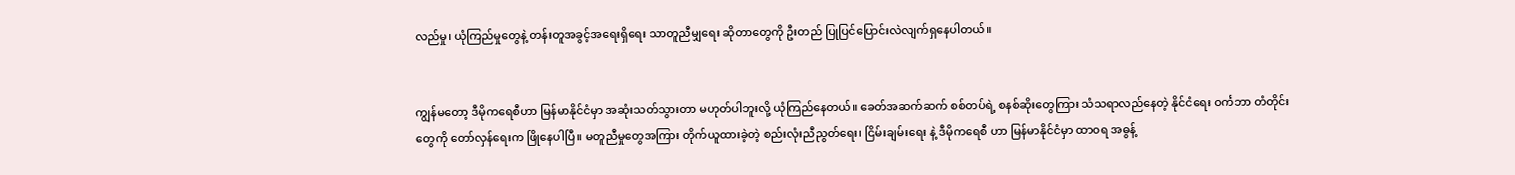လည်မှု၊ ယုံကြည်မှုတွေနဲ့ တန်းတူအခွင့်အရေးရှိရေး သာတူညီမျှရေး ဆိုတာတွေကို ဦးတည် ပြုပြင်ပြောင်းလဲလျက်ရှနေပါတယ်။


ကျွန်မတော့ ဒီမိုကရေစီဟာ မြန်မာနိုင်ငံမှာ အဆုံးသတ်သွားတာ မဟုတ်ပါဘူးလို့ ယုံကြည်နေတယ်။ ခေတ်အဆက်ဆက် စစ်တပ်ရဲ့ စနစ်ဆိုးတွေကြား သံသရာလည်နေတဲ့ နိုင်ငံရေး ဝင်္ကဘာ တံတိုင်းတွေကို တော်လှန်ရေးက ဖြိုနေပါပြီ။ မတူညီမှုတွေအကြား တိုက်ယူထားခဲ့တဲ့ စည်းလုံးညီညွတ်ရေး၊ ငြိမ်းချမ်းရေး နဲ့ ဒီမိုကရေစီ ဟာ မြန်မာနိုင်ငံမှာ ထာ၀ရ အဓွန့်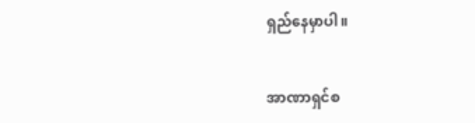ရှည်နေမှာပါ။


အာဏာရှင်စ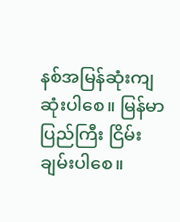နစ်အမြန်ဆုံးကျဆုံးပါစေ။ မြန်မာပြည်ကြီး ငြိမ်းချမ်းပါစေ။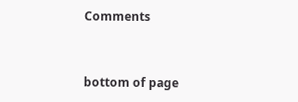Comments


bottom of page